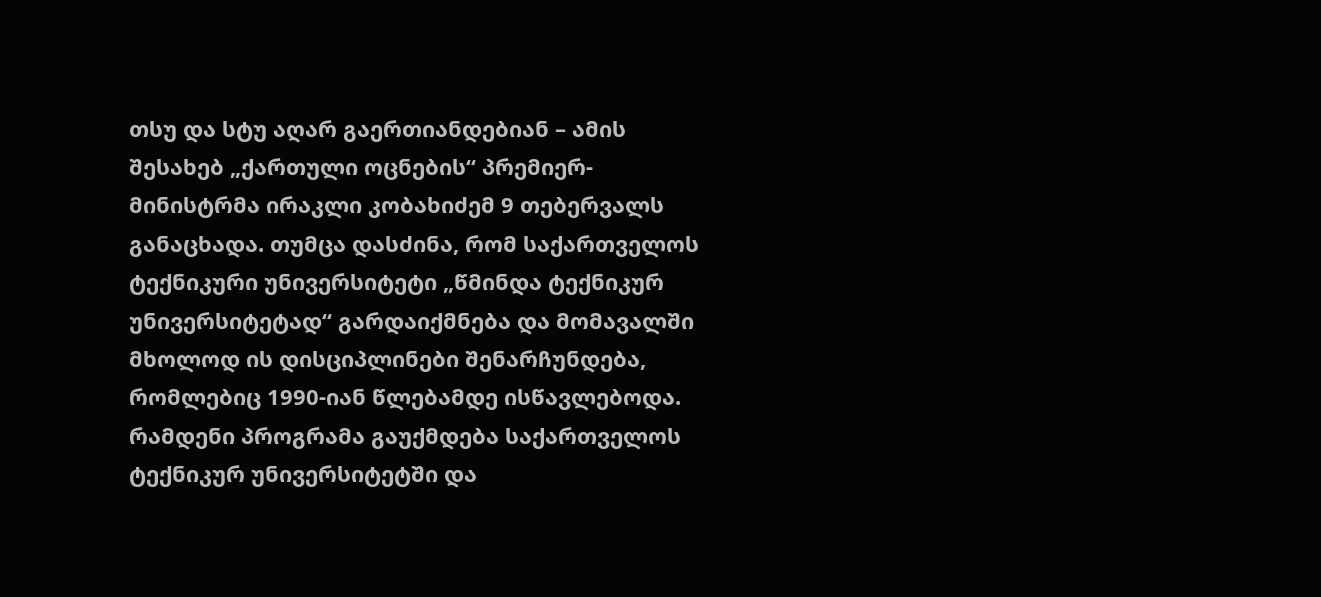თსუ და სტუ აღარ გაერთიანდებიან – ამის შესახებ „ქართული ოცნების“ პრემიერ-მინისტრმა ირაკლი კობახიძემ 9 თებერვალს განაცხადა. თუმცა დასძინა, რომ საქართველოს ტექნიკური უნივერსიტეტი „წმინდა ტექნიკურ უნივერსიტეტად“ გარდაიქმნება და მომავალში მხოლოდ ის დისციპლინები შენარჩუნდება, რომლებიც 1990-იან წლებამდე ისწავლებოდა.
რამდენი პროგრამა გაუქმდება საქართველოს ტექნიკურ უნივერსიტეტში და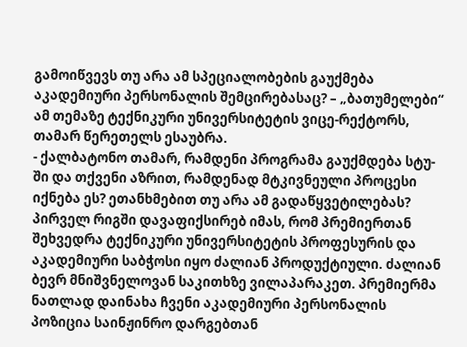გამოიწვევს თუ არა ამ სპეციალობების გაუქმება აკადემიური პერსონალის შემცირებასაც? – „ბათუმელები“ ამ თემაზე ტექნიკური უნივერსიტეტის ვიცე-რექტორს, თამარ წერეთელს ესაუბრა.
- ქალბატონო თამარ, რამდენი პროგრამა გაუქმდება სტუ-ში და თქვენი აზრით, რამდენად მტკივნეული პროცესი იქნება ეს? ეთანხმებით თუ არა ამ გადაწყვეტილებას?
პირველ რიგში დავაფიქსირებ იმას, რომ პრემიერთან შეხვედრა ტექნიკური უნივერსიტეტის პროფესურის და აკადემიური საბჭოსი იყო ძალიან პროდუქტიული. ძალიან ბევრ მნიშვნელოვან საკითხზე ვილაპარაკეთ. პრემიერმა ნათლად დაინახა ჩვენი აკადემიური პერსონალის პოზიცია საინჟინრო დარგებთან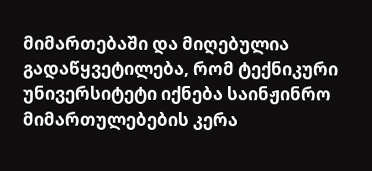მიმართებაში და მიღებულია გადაწყვეტილება, რომ ტექნიკური უნივერსიტეტი იქნება საინჟინრო მიმართულებების კერა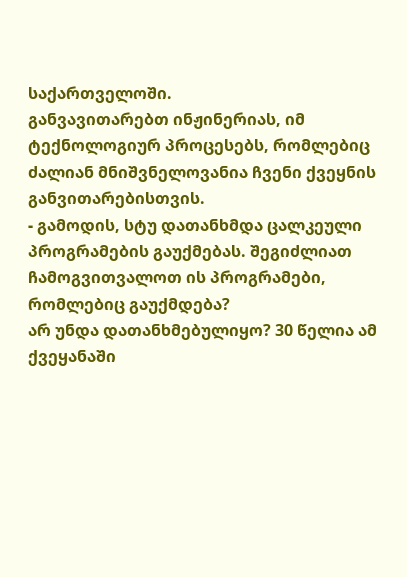საქართველოში.
განვავითარებთ ინჟინერიას, იმ ტექნოლოგიურ პროცესებს, რომლებიც ძალიან მნიშვნელოვანია ჩვენი ქვეყნის განვითარებისთვის.
- გამოდის, სტუ დათანხმდა ცალკეული პროგრამების გაუქმებას. შეგიძლიათ ჩამოგვითვალოთ ის პროგრამები, რომლებიც გაუქმდება?
არ უნდა დათანხმებულიყო? 30 წელია ამ ქვეყანაში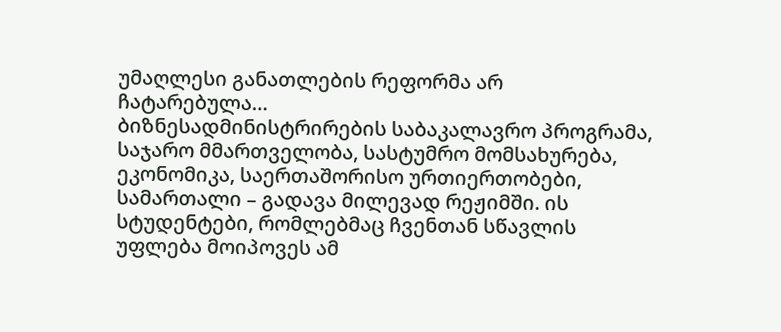უმაღლესი განათლების რეფორმა არ ჩატარებულა…
ბიზნესადმინისტრირების საბაკალავრო პროგრამა, საჯარო მმართველობა, სასტუმრო მომსახურება, ეკონომიკა, საერთაშორისო ურთიერთობები, სამართალი – გადავა მილევად რეჟიმში. ის სტუდენტები, რომლებმაც ჩვენთან სწავლის უფლება მოიპოვეს ამ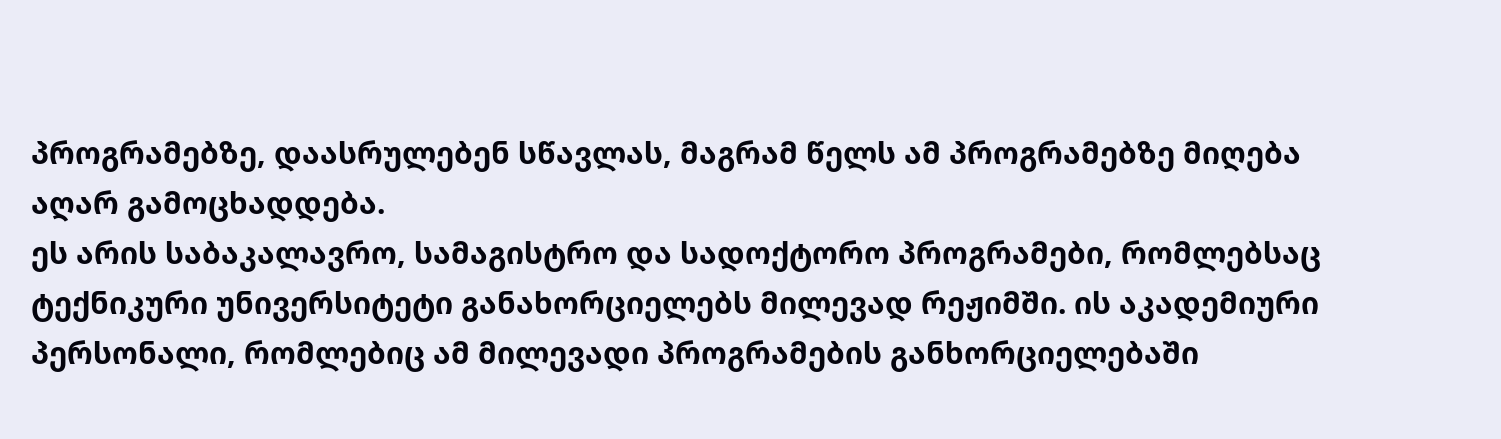პროგრამებზე, დაასრულებენ სწავლას, მაგრამ წელს ამ პროგრამებზე მიღება აღარ გამოცხადდება.
ეს არის საბაკალავრო, სამაგისტრო და სადოქტორო პროგრამები, რომლებსაც ტექნიკური უნივერსიტეტი განახორციელებს მილევად რეჟიმში. ის აკადემიური პერსონალი, რომლებიც ამ მილევადი პროგრამების განხორციელებაში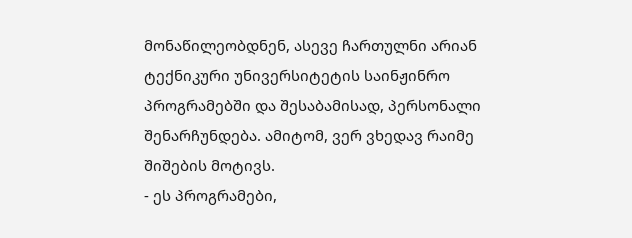მონაწილეობდნენ, ასევე ჩართულნი არიან ტექნიკური უნივერსიტეტის საინჟინრო პროგრამებში და შესაბამისად, პერსონალი შენარჩუნდება. ამიტომ, ვერ ვხედავ რაიმე შიშების მოტივს.
- ეს პროგრამები,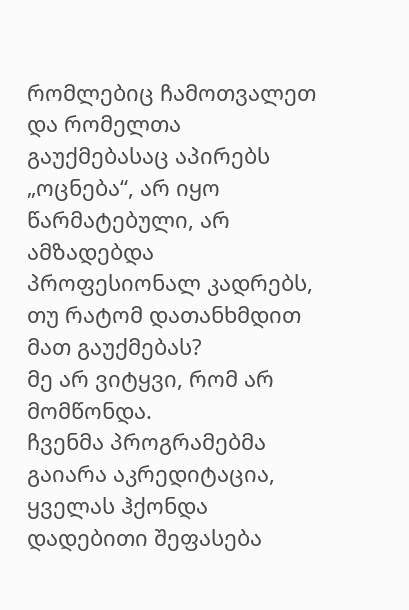რომლებიც ჩამოთვალეთ და რომელთა გაუქმებასაც აპირებს „ოცნება“, არ იყო წარმატებული, არ ამზადებდა პროფესიონალ კადრებს, თუ რატომ დათანხმდით მათ გაუქმებას?
მე არ ვიტყვი, რომ არ მომწონდა.
ჩვენმა პროგრამებმა გაიარა აკრედიტაცია, ყველას ჰქონდა დადებითი შეფასება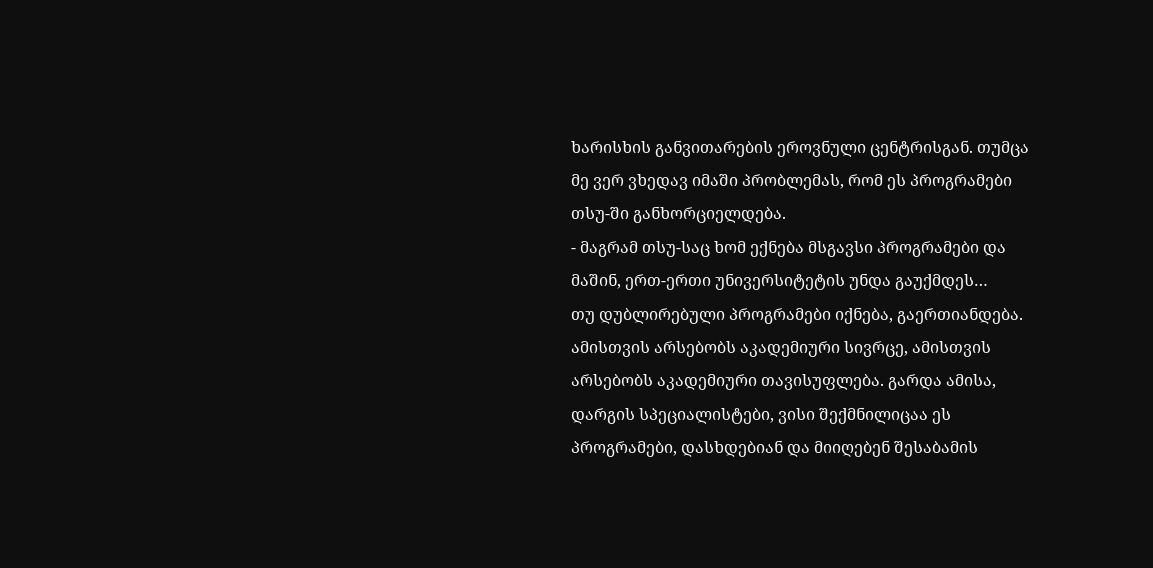ხარისხის განვითარების ეროვნული ცენტრისგან. თუმცა მე ვერ ვხედავ იმაში პრობლემას, რომ ეს პროგრამები თსუ-ში განხორციელდება.
- მაგრამ თსუ-საც ხომ ექნება მსგავსი პროგრამები და მაშინ, ერთ-ერთი უნივერსიტეტის უნდა გაუქმდეს…
თუ დუბლირებული პროგრამები იქნება, გაერთიანდება. ამისთვის არსებობს აკადემიური სივრცე, ამისთვის არსებობს აკადემიური თავისუფლება. გარდა ამისა, დარგის სპეციალისტები, ვისი შექმნილიცაა ეს პროგრამები, დასხდებიან და მიიღებენ შესაბამის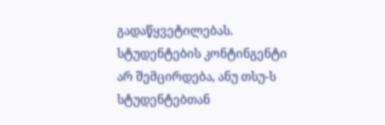გადაწყვეტილებას.
სტუდენტების კონტინგენტი არ შემცირდება, ანუ თსუ-ს სტუდენტებთან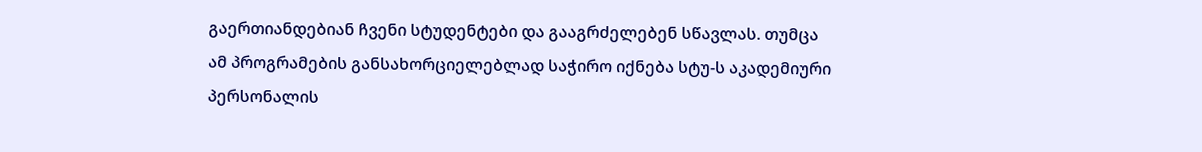გაერთიანდებიან ჩვენი სტუდენტები და გააგრძელებენ სწავლას. თუმცა ამ პროგრამების განსახორციელებლად საჭირო იქნება სტუ-ს აკადემიური პერსონალის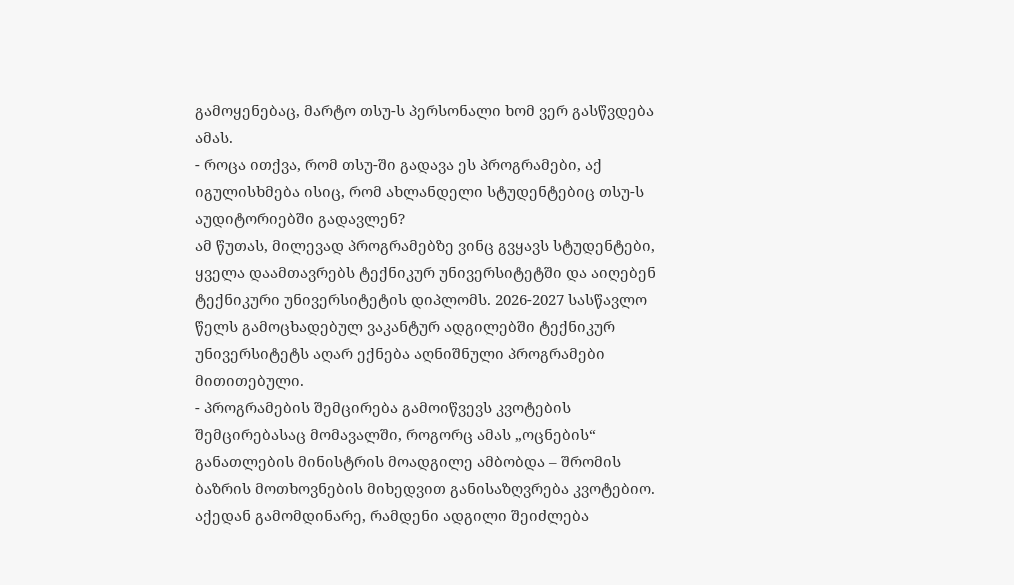გამოყენებაც, მარტო თსუ-ს პერსონალი ხომ ვერ გასწვდება ამას.
- როცა ითქვა, რომ თსუ-ში გადავა ეს პროგრამები, აქ იგულისხმება ისიც, რომ ახლანდელი სტუდენტებიც თსუ-ს აუდიტორიებში გადავლენ?
ამ წუთას, მილევად პროგრამებზე ვინც გვყავს სტუდენტები, ყველა დაამთავრებს ტექნიკურ უნივერსიტეტში და აიღებენ ტექნიკური უნივერსიტეტის დიპლომს. 2026-2027 სასწავლო წელს გამოცხადებულ ვაკანტურ ადგილებში ტექნიკურ უნივერსიტეტს აღარ ექნება აღნიშნული პროგრამები მითითებული.
- პროგრამების შემცირება გამოიწვევს კვოტების შემცირებასაც მომავალში, როგორც ამას „ოცნების“ განათლების მინისტრის მოადგილე ამბობდა – შრომის ბაზრის მოთხოვნების მიხედვით განისაზღვრება კვოტებიო. აქედან გამომდინარე, რამდენი ადგილი შეიძლება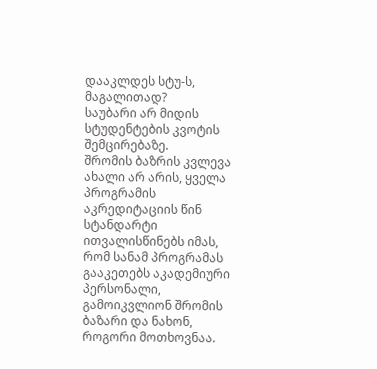დააკლდეს სტუ-ს, მაგალითად?
საუბარი არ მიდის სტუდენტების კვოტის შემცირებაზე.
შრომის ბაზრის კვლევა ახალი არ არის, ყველა პროგრამის აკრედიტაციის წინ სტანდარტი ითვალისწინებს იმას, რომ სანამ პროგრამას გააკეთებს აკადემიური პერსონალი, გამოიკვლიონ შრომის ბაზარი და ნახონ, როგორი მოთხოვნაა.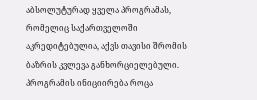აბსოლუტურად ყველა პროგრამას, რომელიც საქართველოში აკრედიტებულია, აქვს თავისი შრომის ბაზრის კვლევა განხორციელებული.
პროგრამის ინიციირება როცა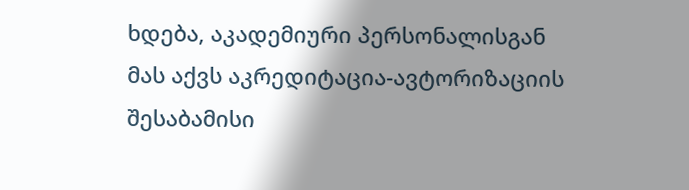ხდება, აკადემიური პერსონალისგან მას აქვს აკრედიტაცია-ავტორიზაციის შესაბამისი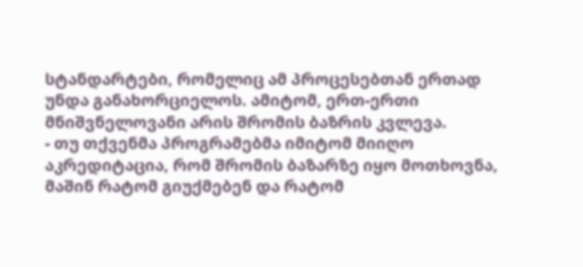სტანდარტები, რომელიც ამ პროცესებთან ერთად უნდა განახორციელოს. ამიტომ, ერთ-ერთი მნიშვნელოვანი არის შრომის ბაზრის კვლევა.
- თუ თქვენმა პროგრამებმა იმიტომ მიიღო აკრედიტაცია, რომ შრომის ბაზარზე იყო მოთხოვნა, მაშინ რატომ გიუქმებენ და რატომ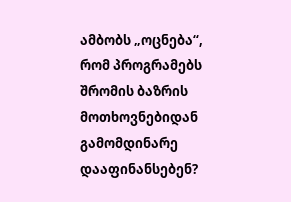ამბობს „ოცნება“, რომ პროგრამებს შრომის ბაზრის მოთხოვნებიდან გამომდინარე დააფინანსებენ?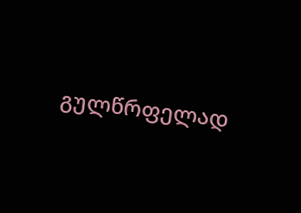გულწრფელად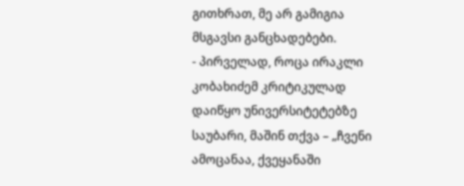გითხრათ, მე არ გამიგია მსგავსი განცხადებები.
- პირველად, როცა ირაკლი კობახიძემ კრიტიკულად დაიწყო უნივერსიტეტებზე საუბარი, მაშინ თქვა – „ჩვენი ამოცანაა, ქვეყანაში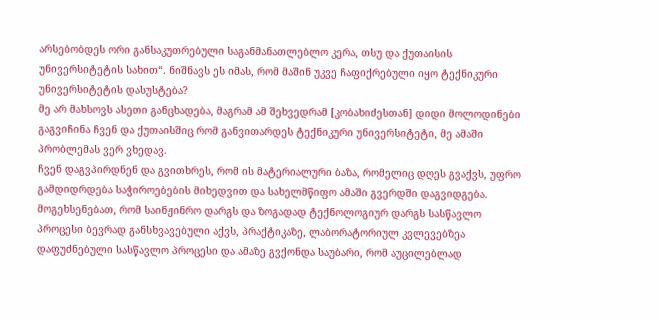არსებობდეს ორი განსაკუთრებული საგანმანათლებლო კერა, თსუ და ქუთაისის უნივერსიტეტის სახით“. ნიშნავს ეს იმას, რომ მაშინ უკვე ჩაფიქრებული იყო ტექნიკური უნივერსიტეტის დასუსტება?
მე არ მახსოვს ასეთი განცხადება, მაგრამ ამ შეხვედრამ [კობახიძესთან] დიდი მოლოდინები გაგვიჩინა ჩვენ და ქუთაისშიც რომ განვითარდეს ტექნიკური უნივერსიტეტი, მე ამაში პრობლემას ვერ ვხედავ.
ჩვენ დაგვპირდნენ და გვითხრეს, რომ ის მატერიალური ბაზა, რომელიც დღეს გვაქვს, უფრო გამდიდრდება საჭიროებების მიხედვით და სახელმწიფო ამაში გვერდში დაგვიდგება.
მოგეხსენებათ, რომ საინჟინრო დარგს და ზოგადად ტექნოლოგიურ დარგს სასწავლო პროცესი ბევრად განსხვავებული აქვს, პრაქტიკაზე, ლაბორატორიულ კვლევებზეა დაფუძნებული სასწავლო პროცესი და ამაზე გვქონდა საუბარი, რომ აუცილებლად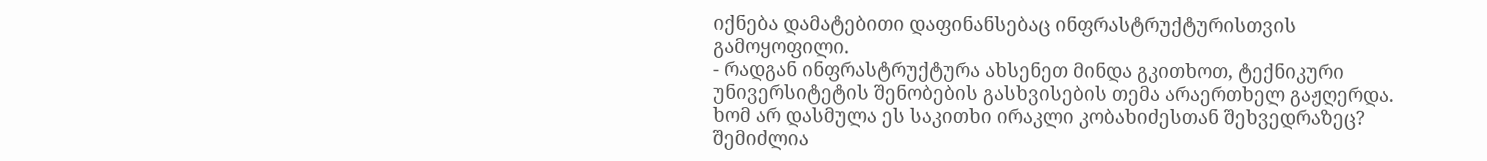იქნება დამატებითი დაფინანსებაც ინფრასტრუქტურისთვის გამოყოფილი.
- რადგან ინფრასტრუქტურა ახსენეთ მინდა გკითხოთ, ტექნიკური უნივერსიტეტის შენობების გასხვისების თემა არაერთხელ გაჟღერდა. ხომ არ დასმულა ეს საკითხი ირაკლი კობახიძესთან შეხვედრაზეც?
შემიძლია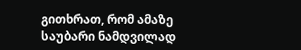გითხრათ, რომ ამაზე საუბარი ნამდვილად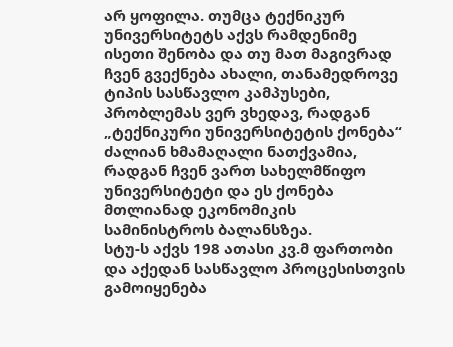არ ყოფილა. თუმცა ტექნიკურ უნივერსიტეტს აქვს რამდენიმე ისეთი შენობა და თუ მათ მაგივრად ჩვენ გვექნება ახალი, თანამედროვე ტიპის სასწავლო კამპუსები, პრობლემას ვერ ვხედავ, რადგან „ტექნიკური უნივერსიტეტის ქონება“ ძალიან ხმამაღალი ნათქვამია, რადგან ჩვენ ვართ სახელმწიფო უნივერსიტეტი და ეს ქონება მთლიანად ეკონომიკის სამინისტროს ბალანსზეა.
სტუ-ს აქვს 198 ათასი კვ.მ ფართობი და აქედან სასწავლო პროცესისთვის გამოიყენება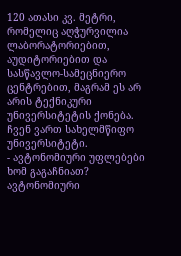120 ათასი კვ. მეტრი, რომელიც აღჭურვილია ლაბორატორიებით, აუდიტორიებით და სასწავლო-სამეცნიერო ცენტრებით, მაგრამ ეს არ არის ტექნიკური უნივერსიტეტის ქონება. ჩვენ ვართ სახელმწიფო უნივერსიტეტი.
- ავტონომიური უფლებები ხომ გაგაჩნიათ?
ავტონომიური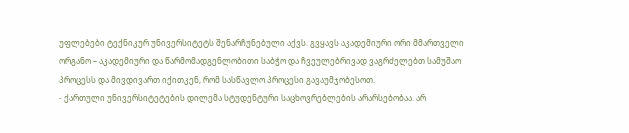უფლებები ტექნიკურ უნივერსიტეტს შენარჩუნებული აქვს. გვყავს აკადემიური ორი მმართველი ორგანო – აკადემიური და წარმომადგენლობითი საბჭო და ჩვეულებრივად ვაგრძელებთ სამუშაო პროცესს და მივდივართ იქითკენ, რომ სასწავლო პროცესი გავაუმჯობესოთ.
- ქართული უნივერსიტეტების დილემა სტუდენტური საცხოვრებლების არარსებობაა. არ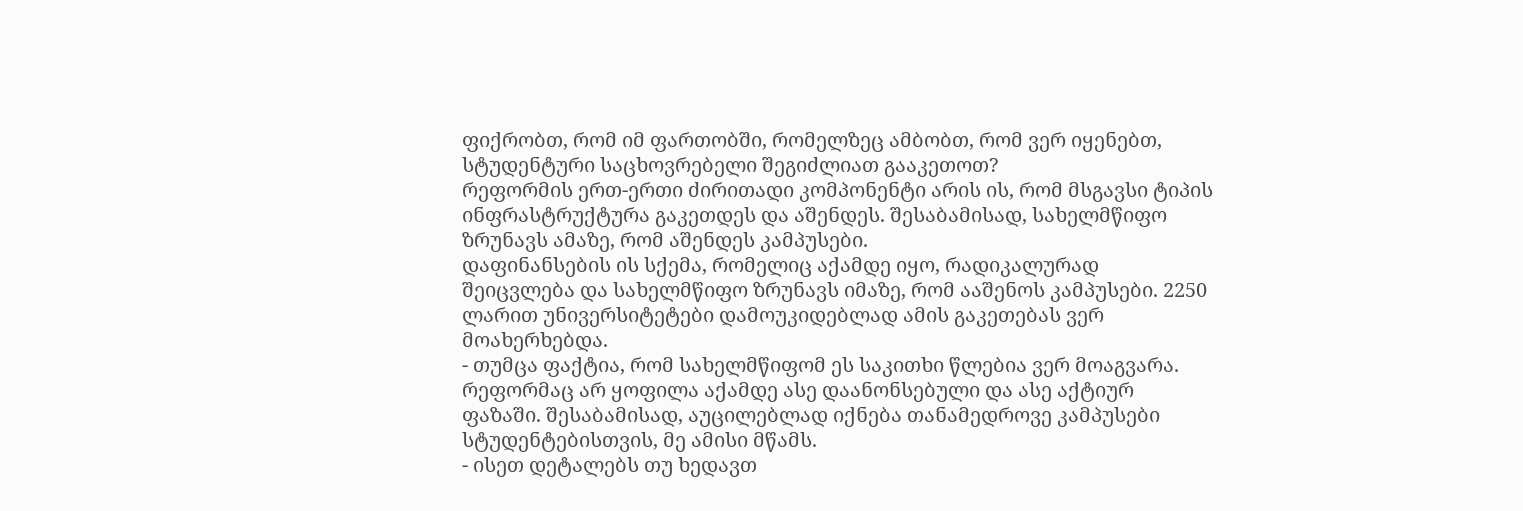ფიქრობთ, რომ იმ ფართობში, რომელზეც ამბობთ, რომ ვერ იყენებთ, სტუდენტური საცხოვრებელი შეგიძლიათ გააკეთოთ?
რეფორმის ერთ-ერთი ძირითადი კომპონენტი არის ის, რომ მსგავსი ტიპის ინფრასტრუქტურა გაკეთდეს და აშენდეს. შესაბამისად, სახელმწიფო ზრუნავს ამაზე, რომ აშენდეს კამპუსები.
დაფინანსების ის სქემა, რომელიც აქამდე იყო, რადიკალურად შეიცვლება და სახელმწიფო ზრუნავს იმაზე, რომ ააშენოს კამპუსები. 2250 ლარით უნივერსიტეტები დამოუკიდებლად ამის გაკეთებას ვერ მოახერხებდა.
- თუმცა ფაქტია, რომ სახელმწიფომ ეს საკითხი წლებია ვერ მოაგვარა.
რეფორმაც არ ყოფილა აქამდე ასე დაანონსებული და ასე აქტიურ ფაზაში. შესაბამისად, აუცილებლად იქნება თანამედროვე კამპუსები სტუდენტებისთვის, მე ამისი მწამს.
- ისეთ დეტალებს თუ ხედავთ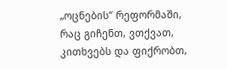„ოცნების“ რეფორმაში, რაც გიჩენთ, ვთქვათ, კითხვებს და ფიქრობთ,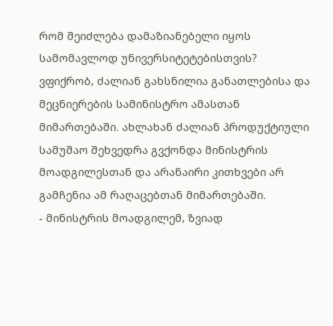რომ შეიძლება დამაზიანებელი იყოს სამომავლოდ უნივერსიტეტებისთვის?
ვფიქრობ, ძალიან გახსნილია განათლებისა და მეცნიერების სამინისტრო ამასთან მიმართებაში. ახლახან ძალიან პროდუქტიული სამუშაო შეხვედრა გვქონდა მინისტრის მოადგილესთან და არანაირი კითხვები არ გამჩენია ამ რაღაცებთან მიმართებაში.
- მინისტრის მოადგილემ, ზვიად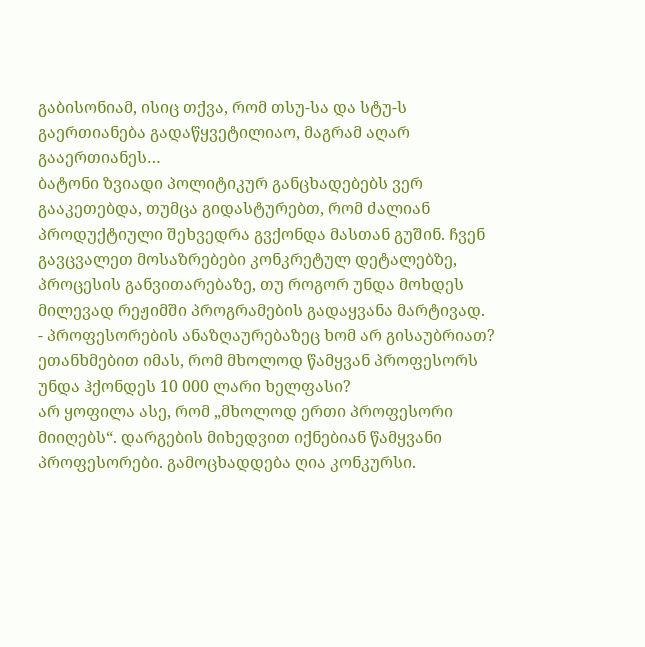გაბისონიამ, ისიც თქვა, რომ თსუ-სა და სტუ-ს გაერთიანება გადაწყვეტილიაო, მაგრამ აღარ გააერთიანეს…
ბატონი ზვიადი პოლიტიკურ განცხადებებს ვერ გააკეთებდა, თუმცა გიდასტურებთ, რომ ძალიან პროდუქტიული შეხვედრა გვქონდა მასთან გუშინ. ჩვენ გავცვალეთ მოსაზრებები კონკრეტულ დეტალებზე, პროცესის განვითარებაზე, თუ როგორ უნდა მოხდეს მილევად რეჟიმში პროგრამების გადაყვანა მარტივად.
- პროფესორების ანაზღაურებაზეც ხომ არ გისაუბრიათ? ეთანხმებით იმას, რომ მხოლოდ წამყვან პროფესორს უნდა ჰქონდეს 10 000 ლარი ხელფასი?
არ ყოფილა ასე, რომ „მხოლოდ ერთი პროფესორი მიიღებს“. დარგების მიხედვით იქნებიან წამყვანი პროფესორები. გამოცხადდება ღია კონკურსი.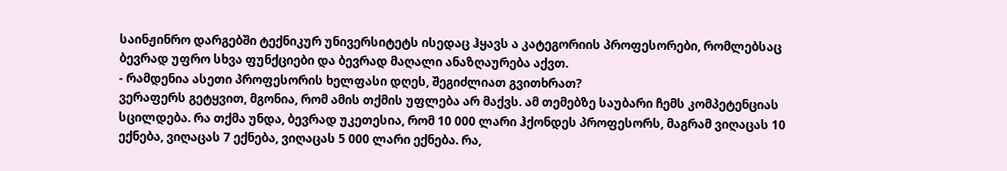საინჟინრო დარგებში ტექნიკურ უნივერსიტეტს ისედაც ჰყავს ა კატეგორიის პროფესორები, რომლებსაც ბევრად უფრო სხვა ფუნქციები და ბევრად მაღალი ანაზღაურება აქვთ.
- რამდენია ასეთი პროფესორის ხელფასი დღეს, შეგიძლიათ გვითხრათ?
ვერაფერს გეტყვით, მგონია, რომ ამის თქმის უფლება არ მაქვს. ამ თემებზე საუბარი ჩემს კომპეტენციას სცილდება. რა თქმა უნდა, ბევრად უკეთესია, რომ 10 000 ლარი ჰქონდეს პროფესორს, მაგრამ ვიღაცას 10 ექნება, ვიღაცას 7 ექნება, ვიღაცას 5 000 ლარი ექნება. რა,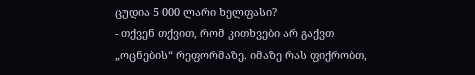ცუდია 5 000 ლარი ხელფასი?
- თქვენ თქვით, რომ კითხვები არ გაქვთ „ოცნების“ რეფორმაზე. იმაზე რას ფიქრობთ,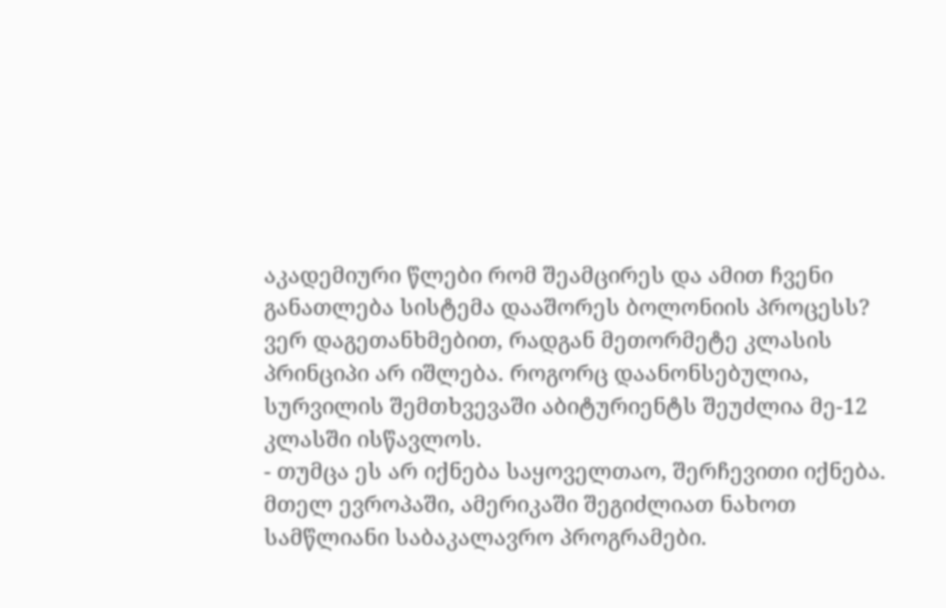აკადემიური წლები რომ შეამცირეს და ამით ჩვენი განათლება სისტემა დააშორეს ბოლონიის პროცესს?
ვერ დაგეთანხმებით, რადგან მეთორმეტე კლასის პრინციპი არ იშლება. როგორც დაანონსებულია, სურვილის შემთხვევაში აბიტურიენტს შეუძლია მე-12 კლასში ისწავლოს.
- თუმცა ეს არ იქნება საყოველთაო, შერჩევითი იქნება.
მთელ ევროპაში, ამერიკაში შეგიძლიათ ნახოთ სამწლიანი საბაკალავრო პროგრამები.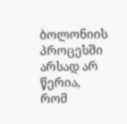ბოლონიის პროცესში არსად არ წერია, რომ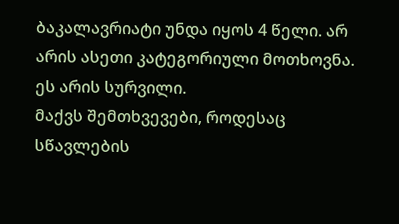ბაკალავრიატი უნდა იყოს 4 წელი. არ არის ასეთი კატეგორიული მოთხოვნა. ეს არის სურვილი.
მაქვს შემთხვევები, როდესაც სწავლების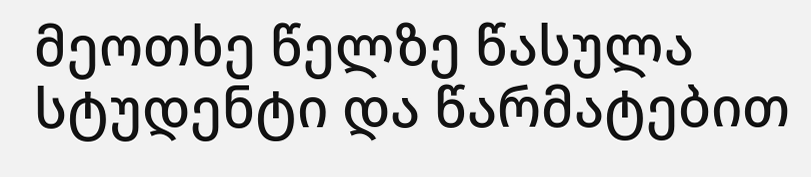მეოთხე წელზე წასულა სტუდენტი და წარმატებით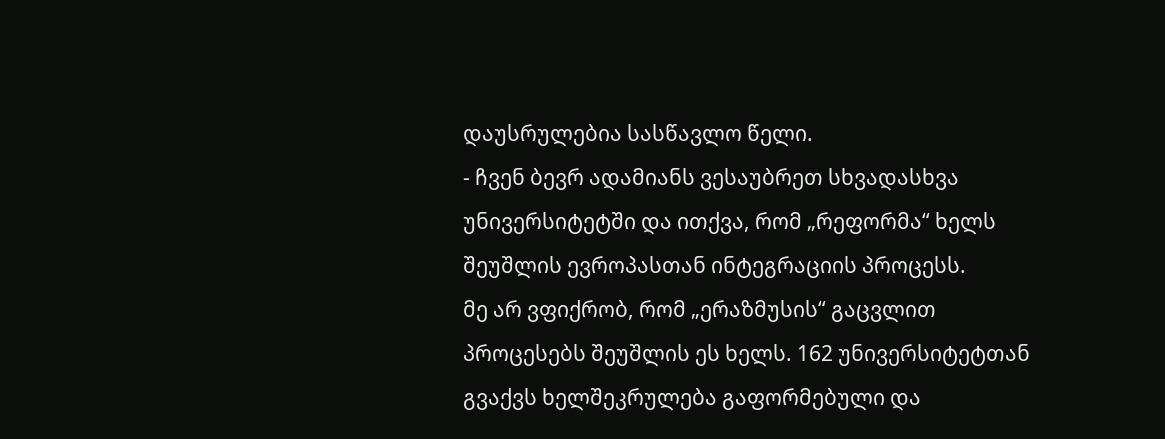დაუსრულებია სასწავლო წელი.
- ჩვენ ბევრ ადამიანს ვესაუბრეთ სხვადასხვა უნივერსიტეტში და ითქვა, რომ „რეფორმა“ ხელს შეუშლის ევროპასთან ინტეგრაციის პროცესს.
მე არ ვფიქრობ, რომ „ერაზმუსის“ გაცვლით პროცესებს შეუშლის ეს ხელს. 162 უნივერსიტეტთან გვაქვს ხელშეკრულება გაფორმებული და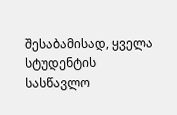შესაბამისად, ყველა სტუდენტის სასწავლო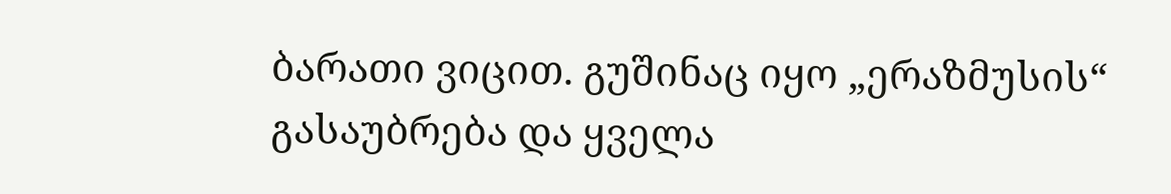ბარათი ვიცით. გუშინაც იყო „ერაზმუსის“ გასაუბრება და ყველა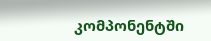კომპონენტში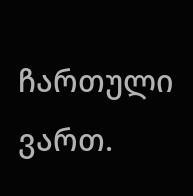ჩართული ვართ.